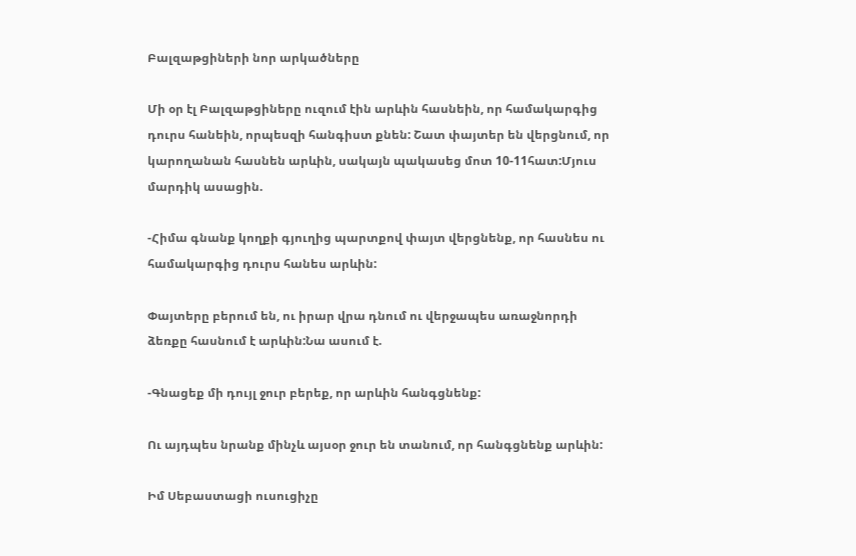Բալզաթցիների նոր արկածները

Մի օր էլ Բալզաթցիները ուզում էին արևին հասնեին, որ համակարգից դուրս հանեին, որպեսզի հանգիստ քնեն: Շատ փայտեր են վերցնում, որ կարողանան հասնեն արևին, սակայն պակասեց մոտ 10-11հատ:Մյուս մարդիկ ասացին.

-Հիմա գնանք կողքի գյուղից պարտքով փայտ վերցնենք, որ հասնես ու համակարգից դուրս հանես արևին:

Փայտերը բերում են, ու իրար վրա դնում ու վերջապես առաջնորդի ձեռքը հասնում է արևին:Նա ասում է.

-Գնացեք մի դույլ ջուր բերեք, որ արևին հանգցնենք:

Ու այդպես նրանք մինչև այսօր ջուր են տանում, որ հանգցնենք արևին:

Իմ Սեբաստացի ուսուցիչը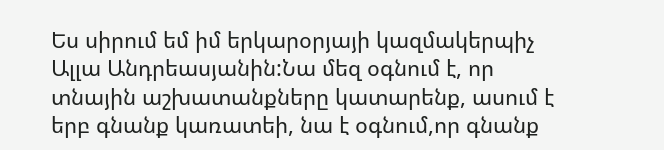Ես սիրում եմ իմ երկարօրյայի կազմակերպիչ Ալլա Անդրեասյանին:Նա մեզ օգնում է, որ տնային աշխատանքները կատարենք, ասում է երբ գնանք կառատեի, նա է օգնում,որ գնանք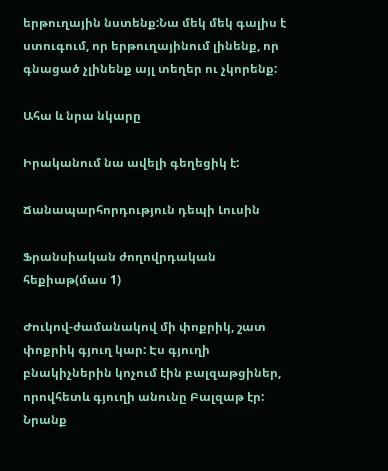երթուղային նստենք:Նա մեկ մեկ գալիս է ստուգում, որ երթուղայինում լինենք, որ գնացած չլինենք այլ տեղեր ու չկորենք:

Ահա և նրա նկարը

Իրականում նա ավելի գեղեցիկ է:

Ճանապարհորդություն դեպի Լուսին

Ֆրանսիական ժողովրդական հեքիաթ(մաս 1)

Ժուկով-ժամանակով մի փոքրիկ, շատ փոքրիկ գյուղ կար: Էս գյուղի բնակիչներին կոչում էին բալզաթցիներ, որովհետև գյուղի անունը Բալզաթ էր: Նրանք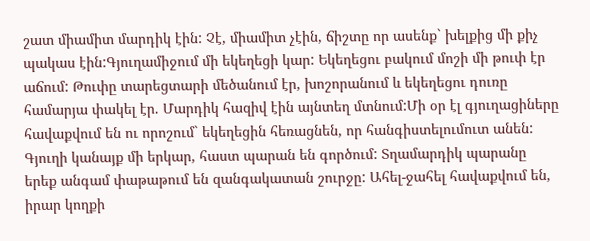շատ միամիտ մարդիկ էին: Չէ, միամիտ չէին, ճիշտը որ ասենք` խելքից մի քիչ պակաս էին:Գյուղամիջում մի եկեղեցի կար: Եկեղեցու բակում մոշի մի թուփ էր աճում: Թուփը տարեցտարի մեծանում էր, խոշորանում և եկեղեցու դուռը համարյա փակել էր. Մարդիկ հազիվ էին այնտեղ մտնում:Մի օր էլ գյուղացիները հավաքվում են ու որոշում` եկեղեցին հեռացնեն, որ հանգիստելումուտ անեն: Գյուղի կանայք մի երկար, հաստ պարան են գործում: Տղամարդիկ պարանը երեք անգամ փաթաթում են զանգակատան շուրջը: Ահել-ջահել հավաքվում են, իրար կողքի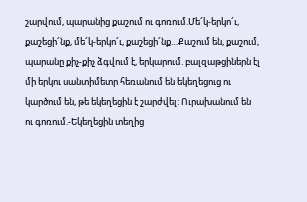շարվում, պարանից քաշում ու գոռում.Մե՜կ-երկո՜ւ, քաշեցի՜նք, մե՜կ-երկո՜ւ, քաշեցի՜նք…Քաշում են, քաշում, պարանը քիչ-քիչ ձգվում է, երկարում. բալզաթցիներն էլ մի երկու սանտիմետր հեռանում են եկեղեցուց ու կարծում են, թե եկեղեցին է շարժվել: Ուրախանում են ու գոռում.-Եկեղեցին տեղից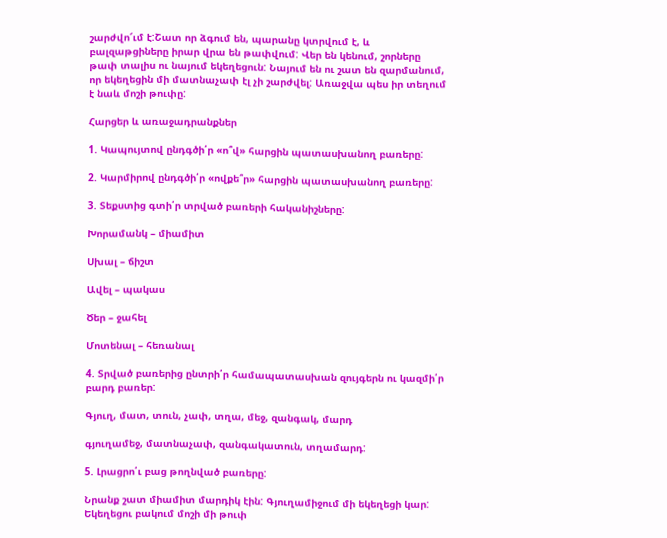շարժվո՜ւմ է:Շատ որ ձգում են, պարանը կտրվում է, և բալզաթցիները իրար վրա են թափվում: Վեր են կենում, շորները թափ տալիս ու նայում եկեղեցուն: Նայում են ու շատ են զարմանում, որ եկեղեցին մի մատնաչափ էլ չի շարժվել: Առաջվա պես իր տեղում է նաև մոշի թուփը:

Հարցեր և առաջադրանքներ

1. Կապույտով ընդգծի՛ր «ո՞վ» հարցին պատասխանող բառերը:

2. Կարմիրով ընդգծի՛ր «ովքե՞ր» հարցին պատասխանող բառերը:

3. Տեքստից գտի՛ր տրված բառերի հականիշները:

Խորամանկ – միամիտ

Սխալ – ճիշտ

Ավել – պակաս

Ծեր – ջահել

Մոտենալ – հեռանալ

4. Տրված բառերից ընտրի՛ր համապատասխան զույգերն ու կազմի՛ր բարդ բառեր:

Գյուղ, մատ, տուն, չափ, տղա, մեջ, զանգակ, մարդ

գյուղամեջ, մատնաչափ, զանգակատուն, տղամարդ:

5. Լրացրո՛ւ բաց թողնված բառերը:

Նրանք շատ միամիտ մարդիկ էին: Գյուղամիջում մի եկեղեցի կար: Եկեղեցու բակում մոշի մի թուփ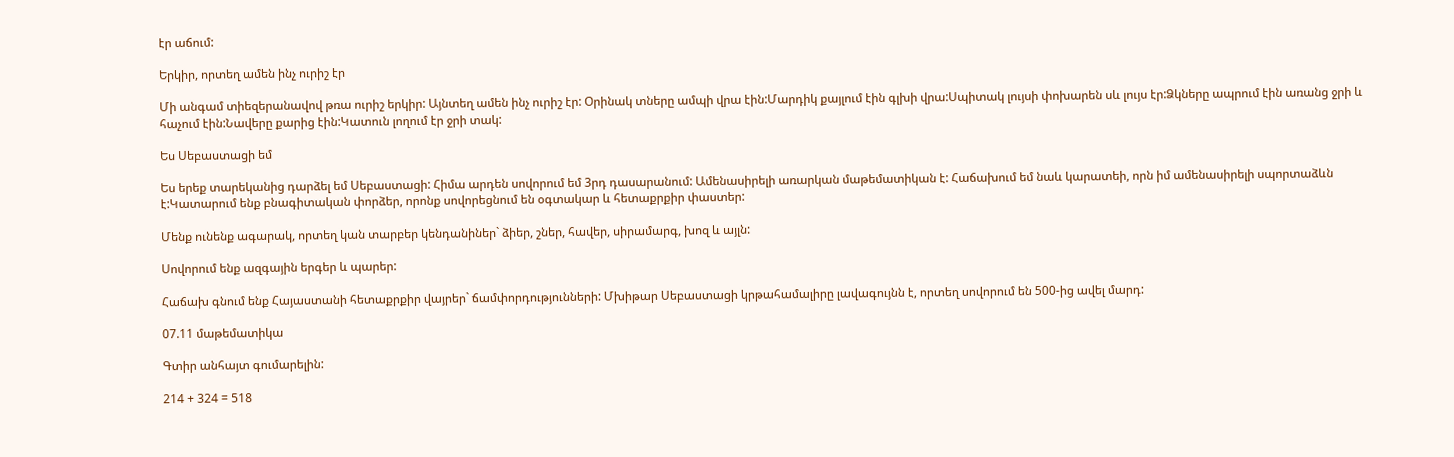էր աճում:

Երկիր, որտեղ ամեն ինչ ուրիշ էր

Մի անգամ տիեզերանավով թռա ուրիշ երկիր: Այնտեղ ամեն ինչ ուրիշ էր: Օրինակ տները ամպի վրա էին:Մարդիկ քայլում էին գլխի վրա:Սպիտակ լույսի փոխարեն սև լույս էր:Ձկները ապրում էին առանց ջրի և հաչում էին:Նավերը քարից էին:Կատուն լողում էր ջրի տակ:

Ես Սեբաստացի եմ

Ես երեք տարեկանից դարձել եմ Սեբաստացի: Հիմա արդեն սովորում եմ 3րդ դասարանում: Ամենասիրելի առարկան մաթեմատիկան է: Հաճախում եմ նաև կարատեի, որն իմ ամենասիրելի սպորտաձևն է:Կատարում ենք բնագիտական փորձեր, որոնք սովորեցնում են օգտակար և հետաքրքիր փաստեր:

Մենք ունենք ագարակ, որտեղ կան տարբեր կենդանիներ` ձիեր, շներ, հավեր, սիրամարգ, խոզ և այլն:

Սովորում ենք ազգային երգեր և պարեր:

Հաճախ գնում ենք Հայաստանի հետաքրքիր վայրեր` ճամփորդությունների: Մխիթար Սեբաստացի կրթահամալիրը լավագույնն է, որտեղ սովորում են 500-ից ավել մարդ:

07.11 մաթեմատիկա

Գտիր անհայտ գումարելին:

214 + 324 = 518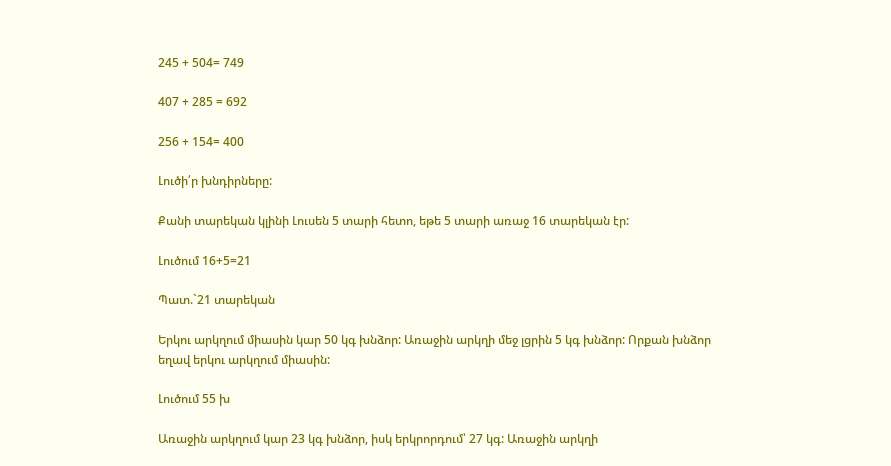245 + 504= 749

407 + 285 = 692

256 + 154= 400

Լուծի՛ր խնդիրները:

Քանի տարեկան կլինի Լուսեն 5 տարի հետո, եթե 5 տարի առաջ 16 տարեկան էր:

Լուծում 16+5=21

Պատ.`21 տարեկան

Երկու արկղում միասին կար 50 կգ խնձոր: Առաջին արկղի մեջ լցրին 5 կգ խնձոր: Որքան խնձոր եղավ երկու արկղում միասին:

Լուծում 55 խ

Առաջին արկղում կար 23 կգ խնձոր, իսկ երկրորդում՝ 27 կգ: Առաջին արկղի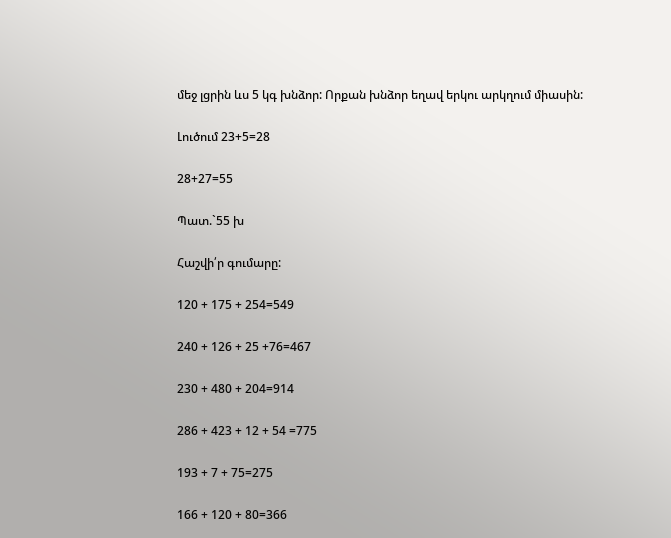մեջ լցրին ևս 5 կգ խնձոր: Որքան խնձոր եղավ երկու արկղում միասին:

Լուծում 23+5=28

28+27=55

Պատ.`55 խ

Հաշվի՛ր գումարը:

120 + 175 + 254=549

240 + 126 + 25 +76=467

230 + 480 + 204=914

286 + 423 + 12 + 54 =775

193 + 7 + 75=275

166 + 120 + 80=366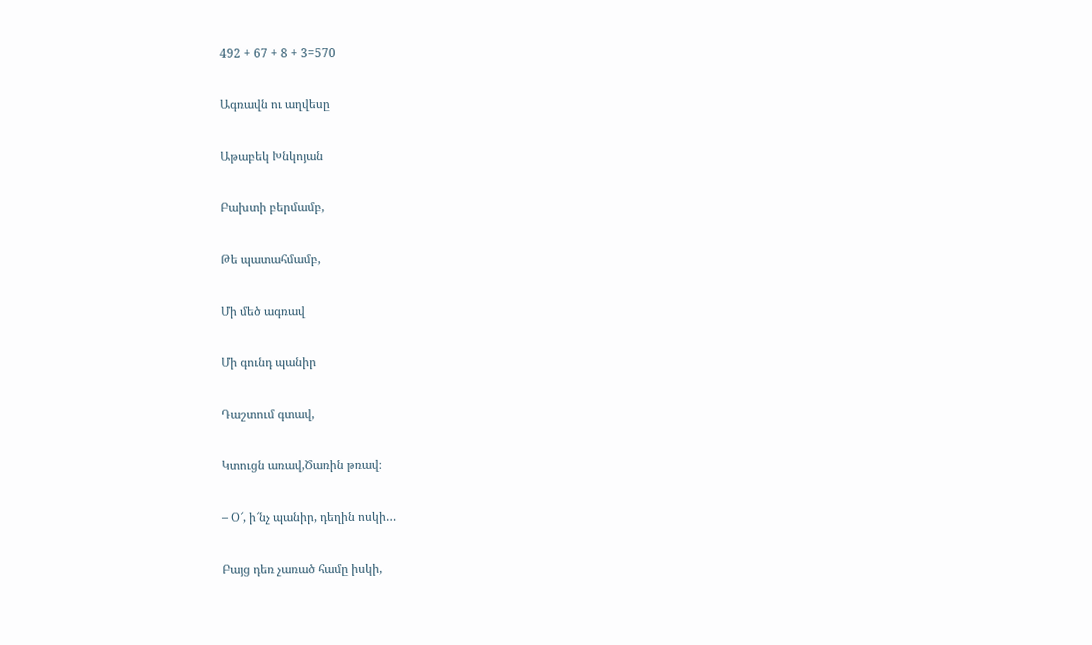492 + 67 + 8 + 3=570

Ագռավն ու աղվեսը

Աթաբեկ Խնկոյան

Բախտի բերմամբ,

Թե պատահմամբ,

Մի մեծ ագռավ

Մի գունդ պանիր

Դաշտում գտավ,

Կտուցն առավ,Ծառին թռավ։

– Օ՜, ի՜նչ պանիր, դեղին ոսկի…

Բայց դեռ չառած համը իսկի,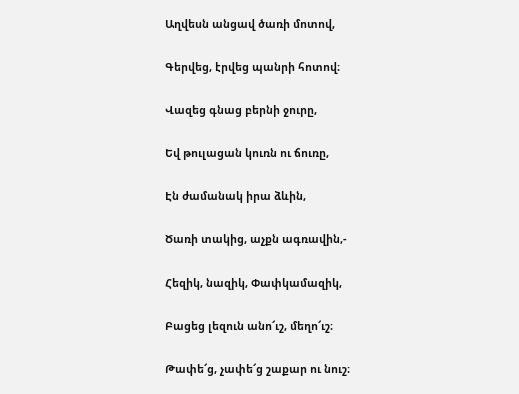Աղվեսն անցավ ծառի մոտով,

Գերվեց, էրվեց պանրի հոտով։

Վազեց գնաց բերնի ջուրը,

Եվ թուլացան կուռն ու ճուռը,

Էն ժամանակ իրա ձևին,

Ծառի տակից, աչքն ագռավին,-

Հեզիկ, նազիկ, Փափկամազիկ,

Բացեց լեզուն անո՜ւշ, մեղո՜ւշ։

Թափե՜ց, չափե՜ց շաքար ու նուշ։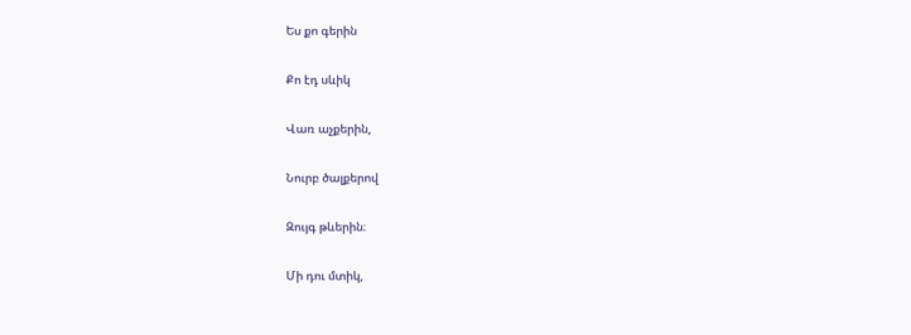Ես քո գերին

Քո էդ սևիկ

Վառ աչքերին,

Նուրբ ծալքերով

Զույգ թևերին։

Մի դու մտիկ,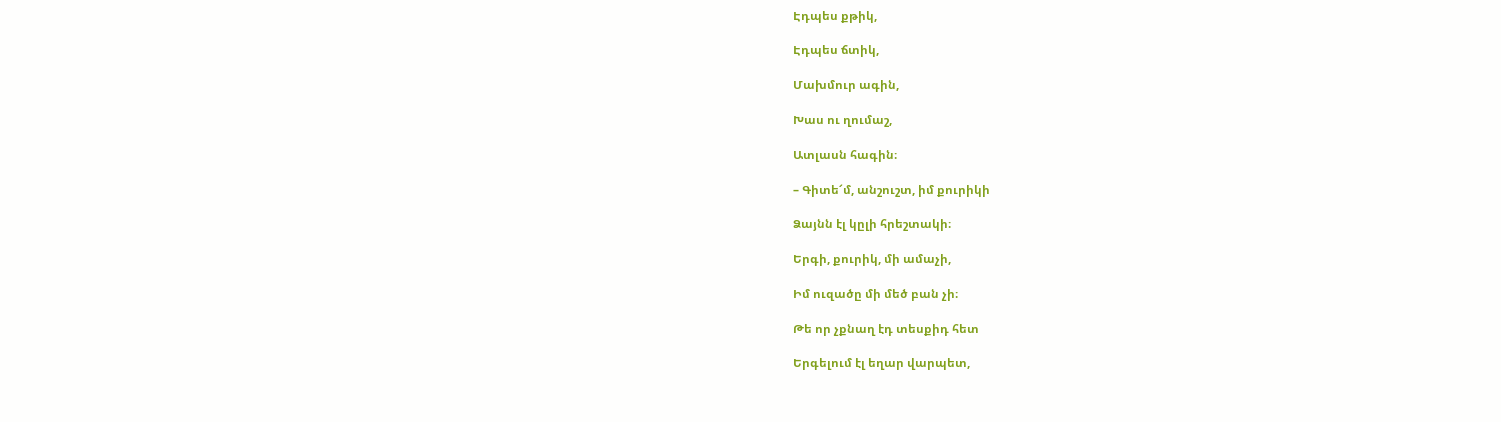Էդպես քթիկ,

Էդպես ճտիկ,

Մախմուր ագին,

Խաս ու ղումաշ,

Ատլասն հագին։

– Գիտե՜մ, անշուշտ, իմ քուրիկի

Ձայնն էլ կըլի հրեշտակի։

Երգի, քուրիկ, մի ամաչի,

Իմ ուզածը մի մեծ բան չի։

Թե որ չքնաղ էդ տեսքիդ հետ

Երգելում էլ եղար վարպետ,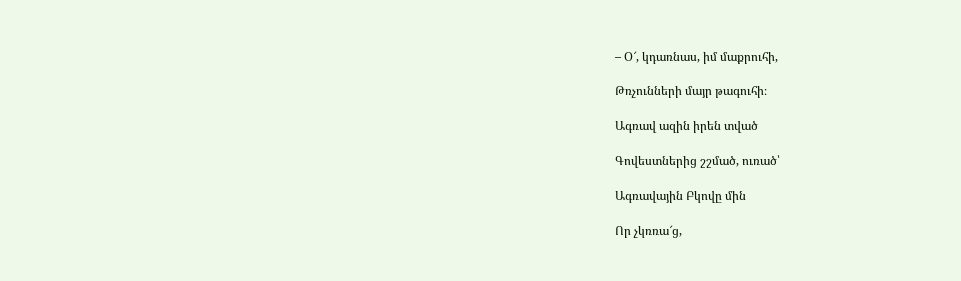– Օ՜, կդառնաս, իմ մաքրուհի,

Թռչունների մայր թագուհի։

Ագռավ ազին իրեն տված

Գովեստներից շշմած, ուռած՝

Ագռավային Բկովը մին

Որ չկռռա՜ց,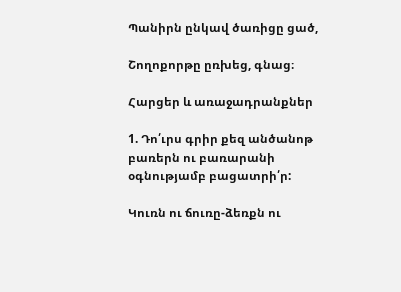Պանիրն ընկավ ծառիցը ցած,

Շողոքորթը ըռխեց, գնաց։

Հարցեր և առաջադրանքներ

1. Դո՛ւրս գրիր քեզ անծանոթ բառերն ու բառարանի օգնությամբ բացատրի՛ր:

Կուռն ու ճուռը-ձեռքն ու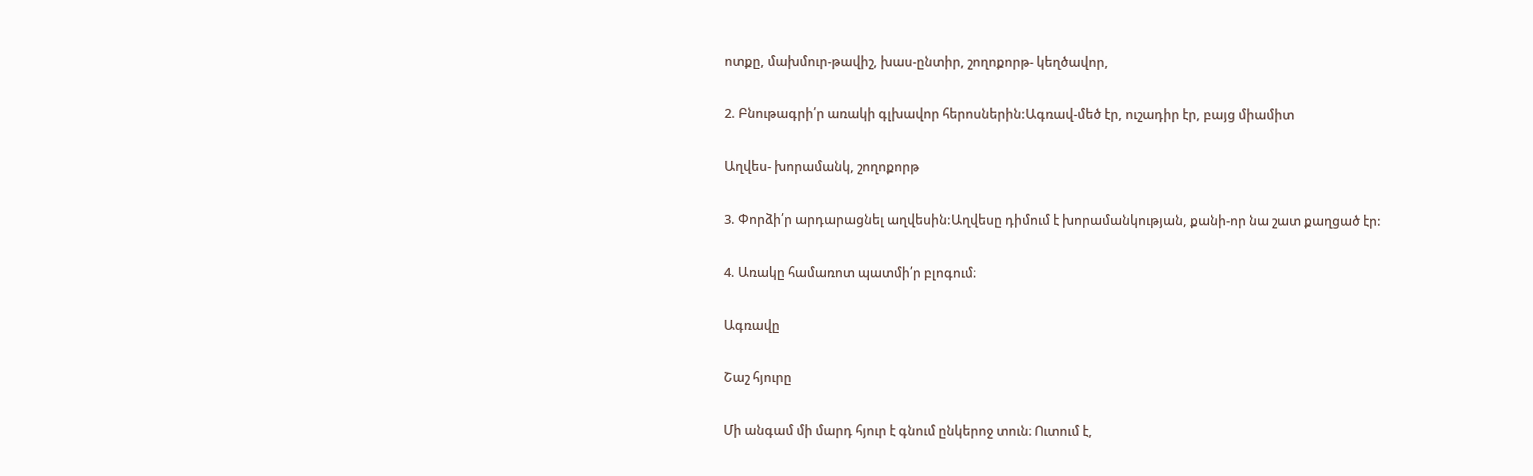ոտքը, մախմուր-թավիշ, խաս-ընտիր, շողոքորթ- կեղծավոր,

2. Բնութագրի՛ր առակի գլխավոր հերոսներին:Ագռավ-մեծ էր, ուշադիր էր, բայց միամիտ

Աղվես- խորամանկ, շողոքորթ

3. Փորձի՛ր արդարացնել աղվեսին:Աղվեսը դիմում է խորամանկության, քանի-որ նա շատ քաղցած էր:

4. Առակը համառոտ պատմի՛ր բլոգում։

Ագռավը

Շաշ հյուրը

Մի անգամ մի մարդ հյուր է գնում ընկերոջ տուն։ Ուտում է,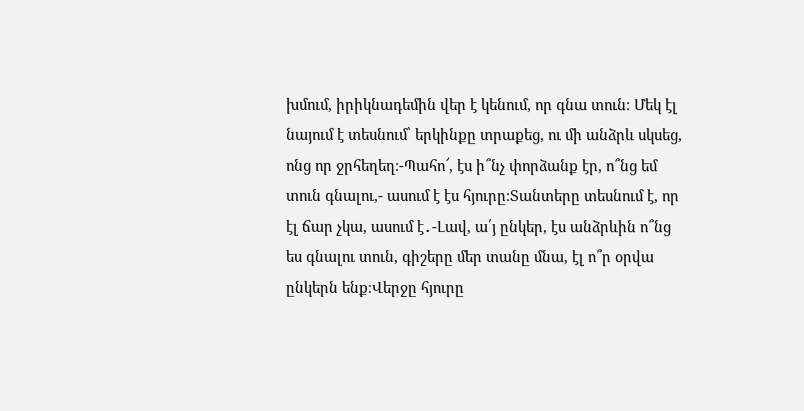խմում, իրիկնադեմին վեր է կենում, որ գնա տուն։ Մեկ էլ նայում է տեսնում՝ երկինքը տրաքեց, ու մի անձրև սկսեց, ոնց որ ջրհեղեղ։-Պահո՜, էս ի՞նչ փորձանք էր, ո՞նց եմ տուն գնալու,- ասում է էս հյուրը։Տանտերը տեսնում է, որ էլ ճար չկա, ասում է․-Լավ, ա՛յ ընկեր, էս անձրևին ո՞նց ես գնալու տուն, գիշերը մեր տանը մնա, էլ ո՞ր օրվա ընկերն ենք։Վերջը հյուրը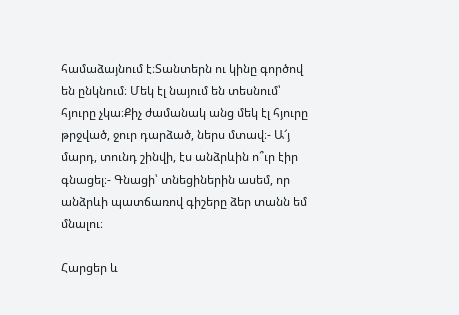համաձայնում է։Տանտերն ու կինը գործով են ընկնում։ Մեկ էլ նայում են տեսնում՝ հյուրը չկա։Քիչ ժամանակ անց մեկ էլ հյուրը թրջված, ջուր դարձած, ներս մտավ։- Ա՜յ մարդ, տունդ շինվի, էս անձրևին ո՞ւր էիր գնացել։- Գնացի՝ տնեցիներին ասեմ, որ անձրևի պատճառով գիշերը ձեր տանն եմ մնալու։

Հարցեր և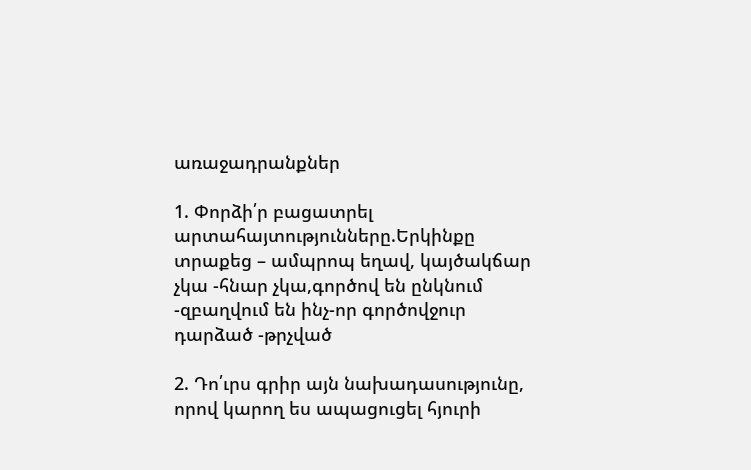առաջադրանքներ

1. Փորձի՛ր բացատրել արտահայտությունները.Երկինքը տրաքեց – ամպրոպ եղավ, կայծակճար չկա -հնար չկա,գործով են ընկնում -զբաղվում են ինչ-որ գործովջուր դարձած -թրչված

2. Դո՛ւրս գրիր այն նախադասությունը, որով կարող ես ապացուցել հյուրի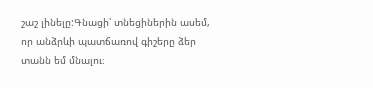շաշ լինելը:Գնացի՝ տնեցիներին ասեմ, որ անձրևի պատճառով գիշերը ձեր տանն եմ մնալու։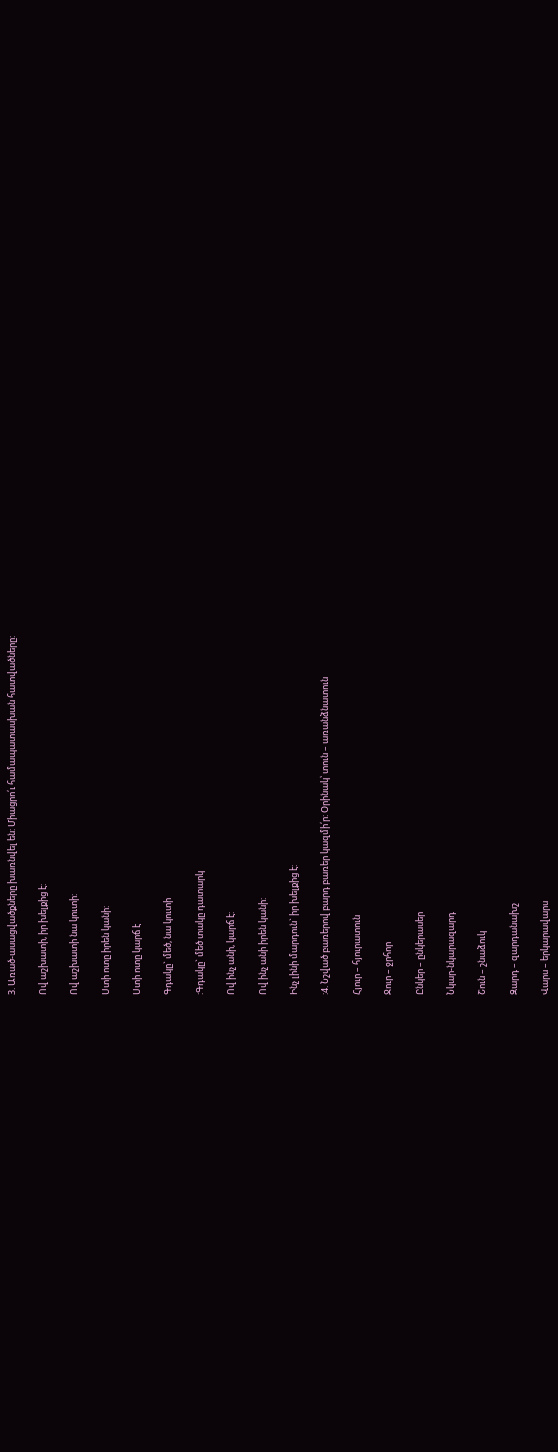3. Առած-ասացվածքները խառնվել են: Միացրո՛ւ համապատասխան հատվածները:

Ով աշխատի, իր խելքից է:

Ով աշխատի նա կուտի:

Ստի ոտը իրեն կանի:

Ստի ոտը կարճ է

Գդակը` մեծ, նա կուտի

:Գդակը` մեծ տակը դատարկ

Ով ինչ անի, կարճ է:

Ով ինչ անի իրեն կանի:

Ինչ լինի մարդուն` իր խելքից է:

:4. Նշված բառերով բարդ բառեր կազմի՛ր: Օրինակ՝ տուն – առանձնատուն

Հյուր – հյուրատուն

Ջուր – ջրհոր

Ընկեր – ընկերասեր

Նկար-նկարազարդ

Շուն – շնաձուկ

Զարդ – զարդանախշ

Վարս – երկարավարս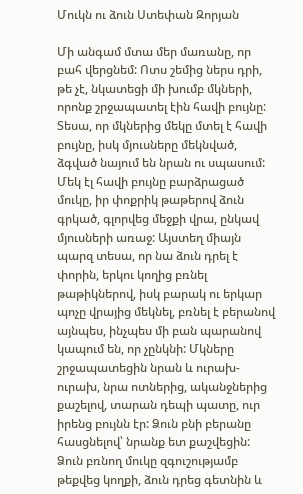Մուկն ու ձուն Ստեփան Զորյան

Մի անգամ մտա մեր մառանը, որ բահ վերցնեմ: Ոտս շեմից ներս դրի, թե չէ, նկատեցի մի խումբ մկների, որոնք շրջապատել էին հավի բույնը: Տեսա, որ մկներից մեկը մտել է հավի բույնը, իսկ մյուսները մեկնված, ձգված նայում են նրան ու սպասում: Մեկ էլ հավի բույնը բարձրացած մուկը, իր փոքրիկ թաթերով ձուն գրկած, գլորվեց մեջքի վրա, ընկավ մյուսների առաջ: Այստեղ միայն պարզ տեսա, որ նա ձուն դրել է փորին, երկու կողից բռնել թաթիկներով, իսկ բարակ ու երկար պոչը վրայից մեկնել, բռնել է բերանով այնպես, ինչպես մի բան պարանով կապում են, որ չընկնի: Մկները շրջապատեցին նրան և ուրախ-ուրախ, նրա ոտներից, ականջներից քաշելով, տարան դեպի պատը, ուր իրենց բույնն էր: Ձուն բնի բերանը հասցնելով՝ նրանք ետ քաշվեցին: Ձուն բռնող մուկը զգուշությամբ թեքվեց կողքի, ձուն դրեց գետնին և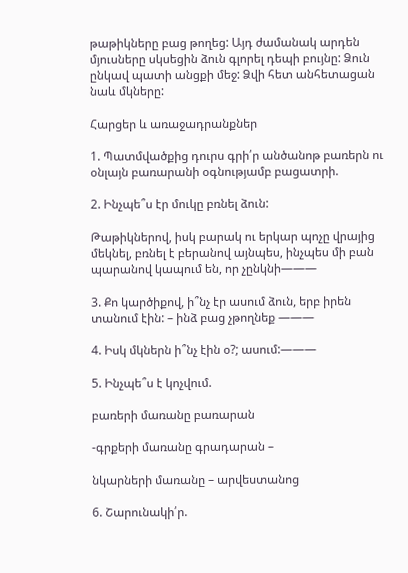թաթիկները բաց թողեց: Այդ ժամանակ արդեն մյուսները սկսեցին ձուն գլորել դեպի բույնը: Ձուն ընկավ պատի անցքի մեջ: Ձվի հետ անհետացան նաև մկները:

Հարցեր և առաջադրանքներ

1. Պատմվածքից դուրս գրի՛ր անծանոթ բառերն ու օնլայն բառարանի օգնությամբ բացատրի.

2. Ինչպե՞ս էր մուկը բռնել ձուն:

Թաթիկներով, իսկ բարակ ու երկար պոչը վրայից մեկնել, բռնել է բերանով այնպես, ինչպես մի բան պարանով կապում են, որ չընկնի———

3. Քո կարծիքով, ի՞նչ էր ասում ձուն, երբ իրեն տանում էին: – ինձ բաց չթողնեք ———

4. Իսկ մկներն ի՞նչ էին օ?; ասում:———

5. Ինչպե՞ս է կոչվում.

բառերի մառանը բառարան

-գրքերի մառանը գրադարան –

նկարների մառանը – արվեստանոց

6. Շարունակի՛ր.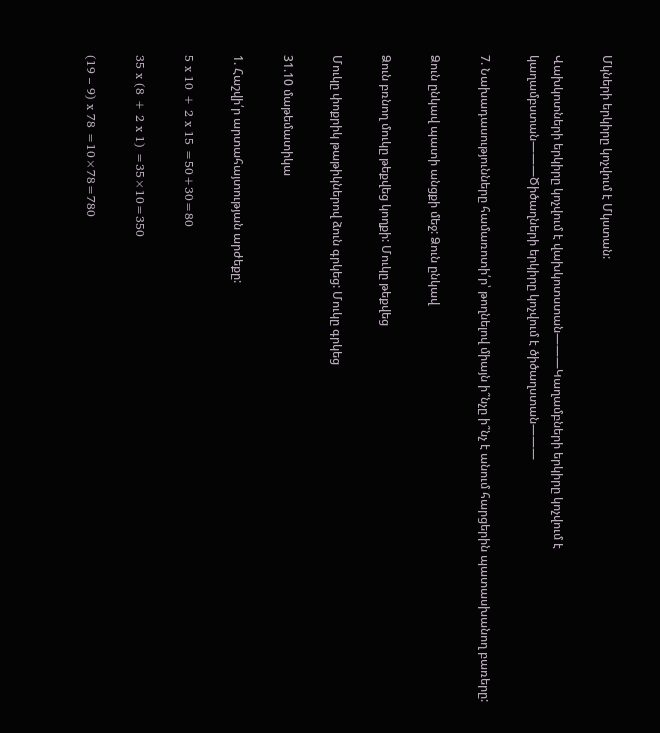Մկների երկիրը կոչվում է Մկստան:

Վախկոտների երկիրը կոչվում է վախկոտստան———Կաղամբների երկիրը կոչվում է կաղամբստան———Ծիծաղների երկիրը կոչվում է ծիծաղստան———

7. Նախադասությունները համառոտի՛ր՝ թողնելով միայն ի՞նչը ի՞նչ է անում հարցերին պատասխանող բառերը:

Ձուն ընկավ պատի անցքի մեջ: Ձուն ընկավ

Ձուն բռնող մուկը թեքվեց կողքի: Մուկը թեքվեց

Մուկը փոքրիկ թաթիկներով ձուն գրկեց: Մուկը գրկեց

31.10 մաթեմատիկա

1. Հաշվի՛ր արտահայտության արժեքը:

5 x 10 + 2 x 15 =50+30=80

35 x (8 + 2 x 1) =35×10=350

(19 – 9) x 78 =10×78=780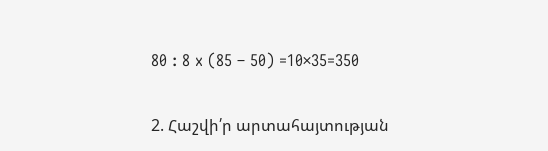80 : 8 x (85 – 50) =10×35=350

2. Հաշվի՛ր արտահայտության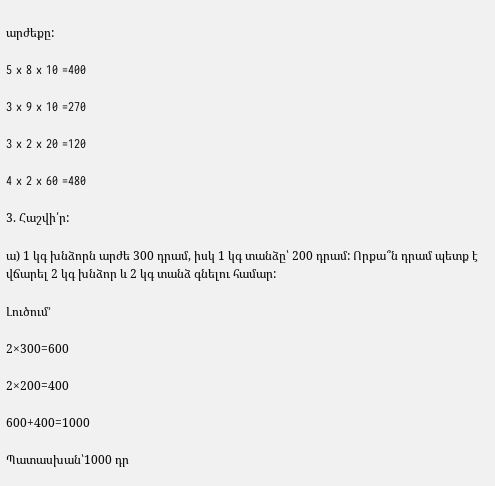արժեքը:

5 x 8 x 10 =400

3 x 9 x 10 =270

3 x 2 x 20 =120

4 x 2 x 60 =480

3. Հաշվի՛ր:

ա) 1 կգ խնձորն արժե 300 դրամ, իսկ 1 կգ տանձը՝ 200 դրամ: Որքա՞ն դրամ պետք է վճարել 2 կգ խնձոր և 2 կգ տանձ գնելու համար:

Լուծում’

2×300=600

2×200=400

600+400=1000

Պատասխան՝1000 դր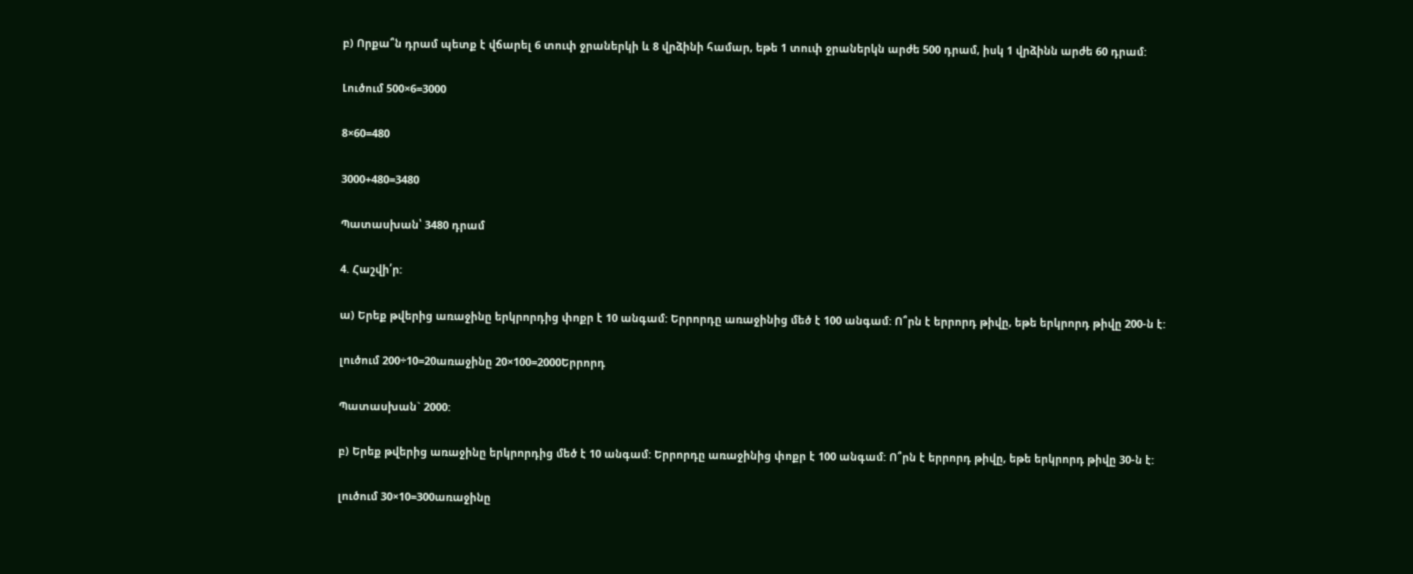բ) Որքա՞ն դրամ պետք է վճարել 6 տուփ ջրաներկի և 8 վրձինի համար, եթե 1 տուփ ջրաներկն արժե 500 դրամ, իսկ 1 վրձինն արժե 60 դրամ:

Լուծում 500×6=3000

8×60=480

3000+480=3480

Պատասխան՝ 3480 դրամ

4. Հաշվի՛ր:

ա) Երեք թվերից առաջինը երկրորդից փոքր է 10 անգամ: Երրորդը առաջինից մեծ է 100 անգամ: Ո՞րն է երրորդ թիվը, եթե երկրորդ թիվը 200-ն է:

լուծում 200÷10=20առաջինը 20×100=2000Երրորդ

Պատասխան` 2000:

բ) Երեք թվերից առաջինը երկրորդից մեծ է 10 անգամ: Երրորդը առաջինից փոքր է 100 անգամ: Ո՞րն է երրորդ թիվը, եթե երկրորդ թիվը 30-ն է:

լուծում 30×10=300առաջինը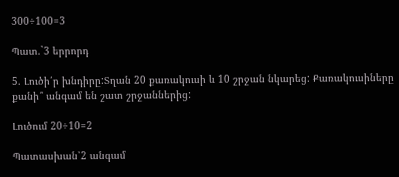300÷100=3

Պատ.`3 երրորդ

5. Լուծի՛ր խնդիրը:Տղան 20 քառակուսի և 10 շրջան նկարեց: Քառակուսիները քանի՞ անգամ են շատ շրջաններից:

Լուծում 20÷10=2

Պատասխան՝2 անգամ